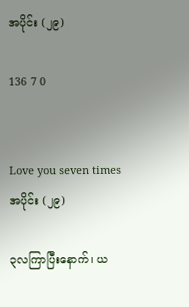အပိုင်း (၂၉)

136 7 0


Love you seven times
အပိုင်း (၂၉)

၃လကြာပြီးနောက်၊ ယ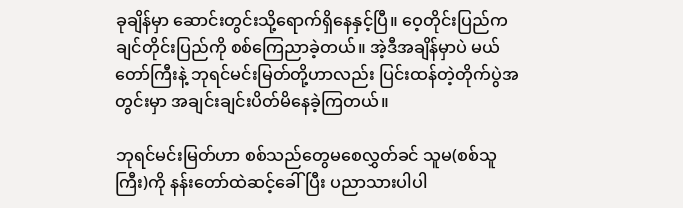ခုချိန်မှာ ဆောင်းတွင်းသို့ရောက်ရှိနေနှင့်ပြီ။ ဝေ့တိုင်းပြည်က ချင်တိုင်းပြည်ကို စစ်ကြေညာခဲ့တယ်။ အဲ့ဒီအချိန်မှာပဲ မယ်တော်ကြီးနဲ့ ဘုရင်မင်းမြတ်တို့ဟာလည်း ပြင်းထန်တဲ့တိုက်ပွဲအတွင်းမှာ အချင်းချင်းပိတ်မိနေခဲ့ကြတယ်။

ဘုရင်မင်းမြတ်ဟာ စစ်သည်တွေမစေလွှတ်ခင် သူမ(စစ်သူကြီး)ကို နန်းတော်ထဲဆင့်ခေါ်ပြီး ပညာသားပါပါ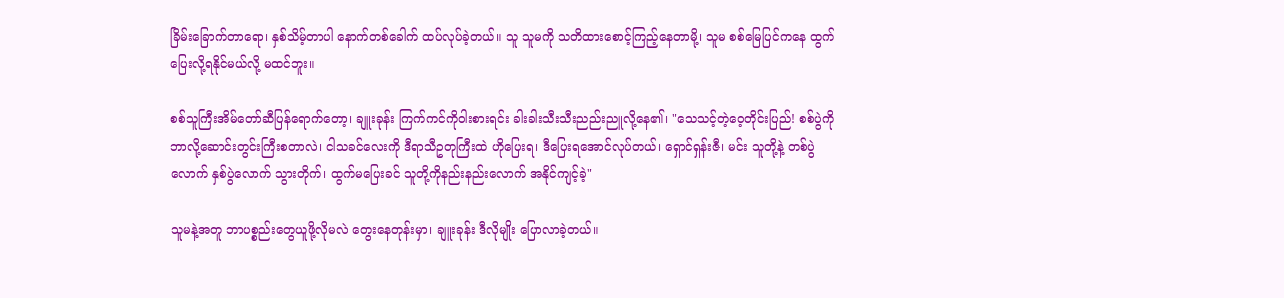ခြိမ်းခြောက်တာရော၊ နှစ်သိမ့်တာပါ နောက်တစ်ခေါက် ထပ်လုပ်ခဲ့တယ်။ သူ သူမကို သတိထားစောင့်ကြည့်နေတာမို့၊ သူမ စစ်မြေပြင်ကနေ ထွက်ပြေးလို့ရနိုင်မယ်လို့ မထင်ဘူး။

စစ်သူကြီးအိမ်တော်ဆီပြန်ရောက်တော့၊ ချူးခုန်း ကြက်ကင်ကိုဝါးစားရင်း ခါးခါးသီးသီးညည်းညူလို့နေ၏၊ "သေသင့်တဲ့ဝေ့တိုင်းပြည်! စစ်ပွဲကို ဘာလို့ဆောင်းတွင်းကြီးစတာလဲ၊ ငါသခင်လေးကို ဒီရာသီဥတုကြီးထဲ ဟိုပြေးရ၊ ဒီပြေးရအောင်လုပ်တယ်၊ ရှောင်ရှန်းဇီ၊ မင်း သူတို့နဲ့ တစ်ပွဲလောက် နှစ်ပွဲလောက် သွားတိုက်၊ ထွက်မပြေးခင် သူတို့ကိုနည်းနည်းလောက် အနိုင်ကျင့်ခဲ့"

သူမနဲ့အတူ ဘာပစ္စည်းတွေယူဖို့လိုမလဲ တွေးနေတုန်းမှာ၊ ချူးခုန်း ဒီလိုမျိုး ပြောလာခဲ့တယ်။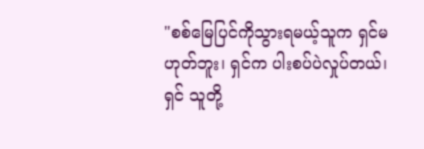"စစ်မြေပြင်ကိုသွားရမယ့်သူက ရှင်မဟုတ်ဘူး၊ ရှင်က ပါးစပ်ပဲလှုပ်တယ်၊ ရှင် သူတို့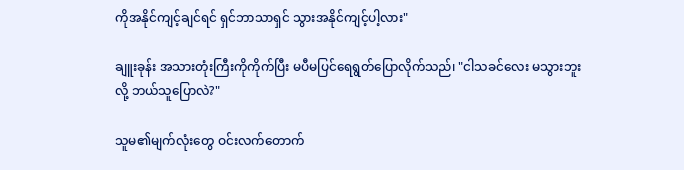ကိုအနိုင်ကျင့်ချင်ရင် ရှင်ဘာသာရှင် သွားအနိုင်ကျင့်ပါ့လား"

ချူးခုန်း အသားတုံးကြီးကိုကိုက်ပြီး မပီမပြင်ရေရွတ်ပြောလိုက်သည်၊ "ငါသခင်လေး မသွားဘူးလို့ ဘယ်သူပြောလဲ?"

သူမ၏မျက်လုံးတွေ ဝင်းလက်တောက်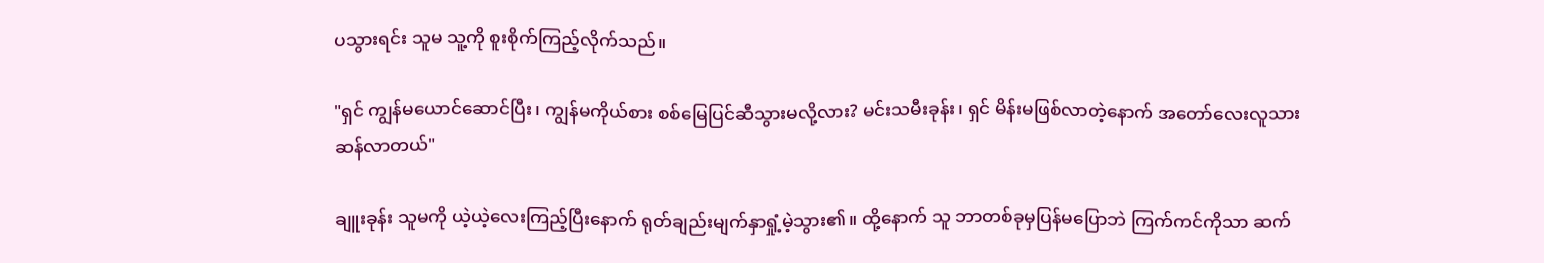ပသွားရင်း သူမ သူ့ကို စူးစိုက်ကြည့်လိုက်သည်။

"ရှင် ကျွန်မယောင်ဆောင်ပြီး၊ ကျွန်မကိုယ်စား စစ်မြေပြင်ဆီသွားမလို့လား? မင်းသမီးခုန်း၊ ရှင် မိန်းမဖြစ်လာတဲ့နောက် အတော်လေးလူသားဆန်လာတယ်"

ချူးခုန်း သူမကို ယဲ့ယဲ့လေးကြည့်ပြီးနောက် ရုတ်ချည်းမျက်နှာရှုံ့မဲ့သွား၏။ ထို့နောက် သူ ဘာတစ်ခုမှပြန်မပြောဘဲ ကြက်ကင်ကိုသာ ဆက်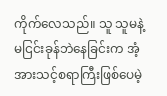ကိုက်လေသည်။ သူ သူမနဲ့မငြင်းခုန်ဘဲနေခြင်းက အံ့အားသင့်စရာကြီးဖြစ်ပေမဲ့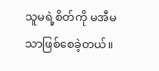သူမရဲ့စိတ်ကို မအီမသာဖြစ်စေခဲ့တယ်။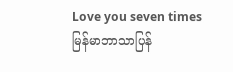Love you seven times မြန်မာဘာသာပြန်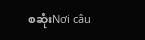စဆုံးNơi câu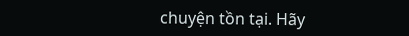chuyện tồn tại. Hãy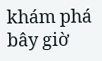khám phá bây giờ